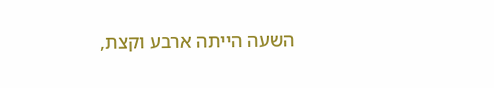השעה הייתה ארבע וקצת,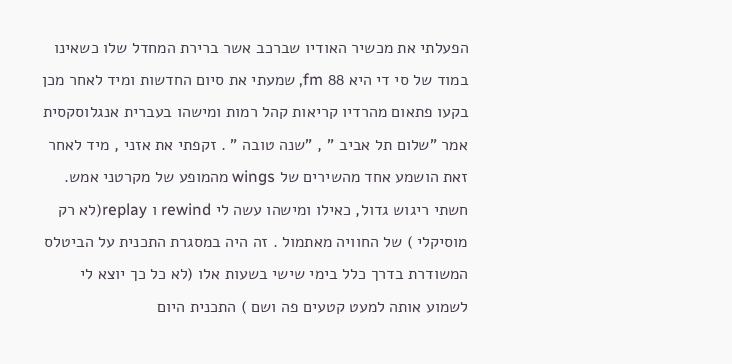הפעלתי את מכשיר האודיו שברכב אשר ברירת המחדל שלו כשאינו במוד של סי די היא 88 fm, שמעתי את סיום החדשות ומיד לאחר מכן בקעו פתאום מהרדיו קריאות קהל רמות ומישהו בעברית אנגלוסקסית אמר "שלום תל אביב " , "שנה טובה " . זקפתי את אזני , מיד לאחר זאת הושמע אחד מהשירים של wings מהמופע של מקרטני אמש. חשתי ריגוש גדול, כאילו ומישהו עשה לי rewind ו replay(לא רק מוסיקלי ) של החוויה מאתמול . זה היה במסגרת התכנית על הביטלס המשודרת בדרך כלל בימי שישי בשעות אלו (לא כל כך יוצא לי לשמוע אותה למעט קטעים פה ושם ) התכנית היום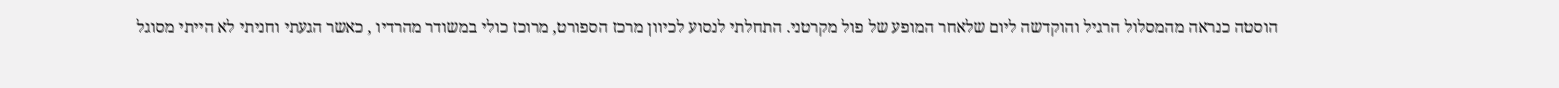הוסטה כנראה מהמסלול הרגיל והוקדשה ליום שלאחר המופע של פול מקרטני. התחלתי לנסוע לכיוון מרכז הספורט, מרוכז כולי במשודר מהרדיו , כאשר הגעתי וחניתי לא הייתי מסוגל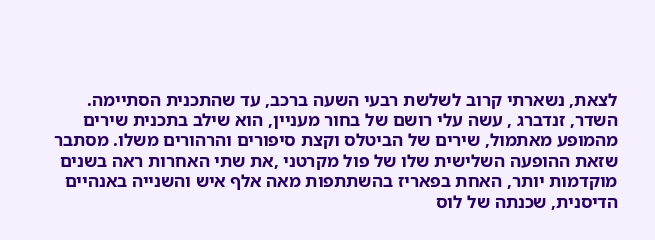לצאת, נשארתי קרוב לשלשת רבעי השעה ברכב, עד שהתכנית הסתיימה. השדר, זנדברג , עשה עלי רושם של בחור מעניין, הוא שילב בתכנית שירים מהמופע מאתמול, שירים של הביטלס וקצת סיפורים והרהורים משלו. מסתבר שזאת ההופעה השלישית שלו של פול מקרטני ,את שתי האחרות ראה בשנים מוקדמות יותר, האחת בפאריז בהשתתפות מאה אלף איש והשנייה באנהיים הדיסנית, שכנתה של לוס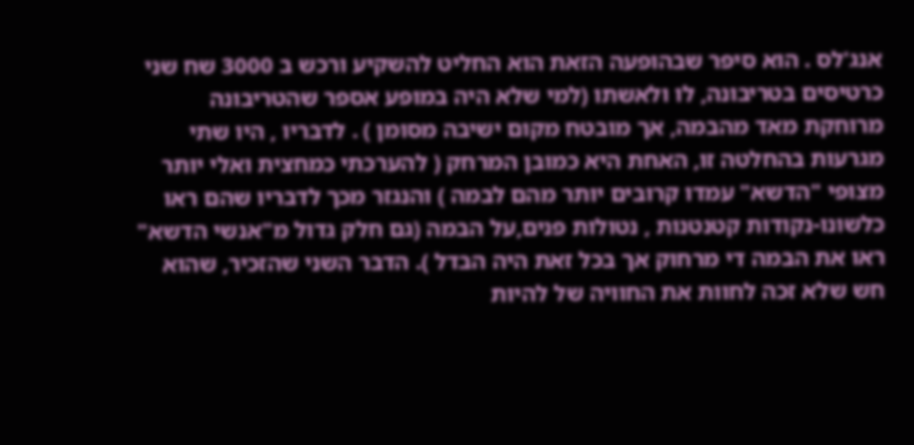אנג'לס . הוא סיפר שבהופעה הזאת הוא החליט להשקיע ורכש ב 3000 שח שני כרטיסים בטריבונה, לו ולאשתו (למי שלא היה במופע אספר שהטריבונה מרוחקת מאד מהבמה, אך מובטח מקום ישיבה מסומן ) . לדבריו , היו שתי מגרעות בהחלטה זו, האחת היא כמובן המרחק ( להערכתי כמחצית ואלי יותר מצופי "הדשא" עמדו קרובים יותר מהם לבמה ) והנגזר מכך לדבריו שהם ראו כלשונו-נקודות קטנטנות , נטולות פנים,על הבמה (גם חלק גדול מ"אנשי הדשא" ראו את הבמה די מרחוק אך בכל זאת היה הבדל ). הדבר השני שהזכיר, שהוא חש שלא זכה לחוות את החוויה של להיות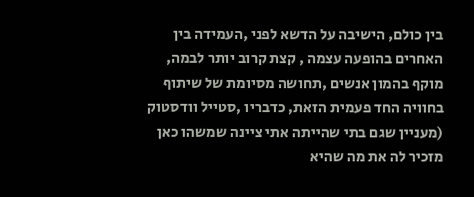בין כולם, הישיבה על הדשא לפני ,העמידה בין האחרים בהופעה עצמה , קצת קרוב יותר לבמה, מוקף בהמון אנשים ,תחושה מסיומת של שיתוף בחוויה החד פעמית הזאת, כדבריו ,סטייל וודסטוק (מעניין שגם בתי שהייתה אתי ציינה שמשהו כאן מזכיר לה את מה שהיא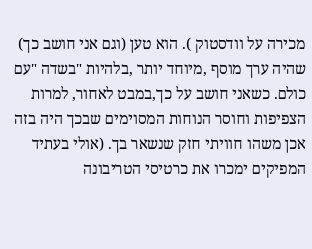מכירה על וודסטוק ). הוא טען (וגם אני חושב כך) שהיה ערך מוסף ,מיוחד יותר ,בלהיות "בשדה "עם כולם. כשאני חושב על כך,במבט לאחור, למרות הצפיפות וחוסר הנוחות המסוימים שבכך היה בזה אכן משהו חוויתי חזק שנשאר בך. (אולי בעתיד המפיקים ימכרו את כרטיסי הטריבונה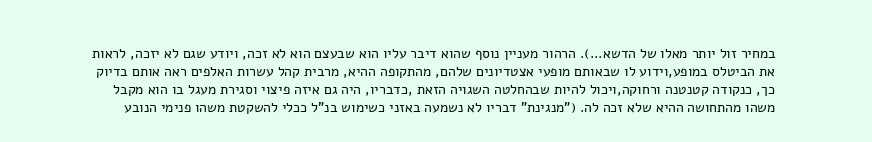במחיר זול יותר מאלו של הדשא...). הרהור מעניין נוסף שהוא דיבר עליו הוא שבעצם הוא לא זכה, ויודע שגם לא יזכה, לראות את הביטלס במופע,וידוע לו שבאותם מופעי אצטדיונים שלהם, מהתקופה ההיא, מרבית קהל עשרות האלפים ראה אותם בדיוק כך, כנקודה קטנטנה ורחוקה,ויכול להיות שבהחלטה השגויה הזאת ,כדבריו, היה גם איזה פיצוי וסגירת מעגל בו הוא מקבל משהו מהתחושה ההיא שלא זכה לה. ("מנגינת" דבריו לא נשמעה באזני כשימוש בנ"ל ככלי להשקטת משהו פנימי הנובע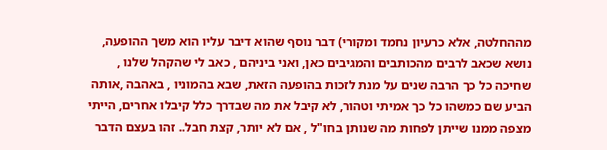מההחלטה, אלא כרעיון נחמד ומקורי) דבר נוסף שהוא דיבר עליו הוא משך ההופעה, נושא שכאב לרבים מהכותבים והמגיבים כאן, ואני ביניהם , כאב לי שהקהל שלנו , שחיכה כל כך הרבה שנים על מנת לזכות בהופעה הזאת, שבא בהמוניו , באהבה ,אותה הביע שם כמשהו כל כך אמיתי וטהור, לא קיבל את מה שבדרך כלל קיבלו אחרים, הייתי מצפה ממנו שייתן לפחות מה שנותן בחו"ל , אם לא יותר, קצת חבל.. זהו בעצם הדבר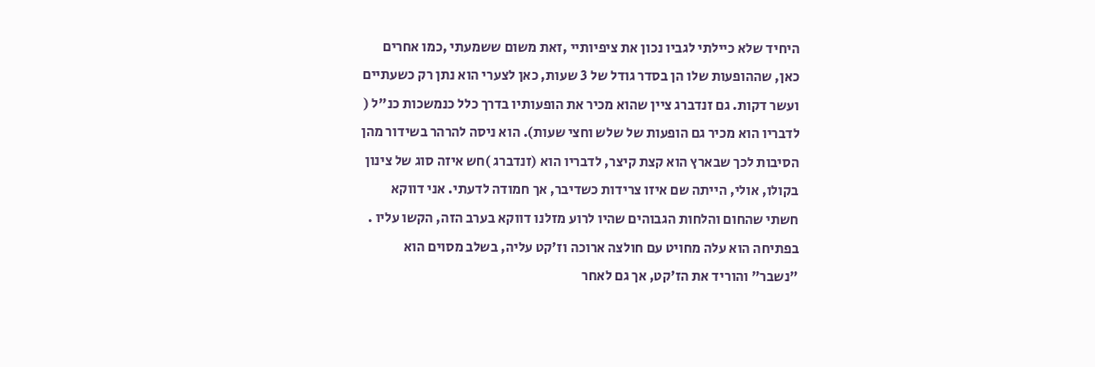היחיד שלא כיילתי לגביו נכון את ציפיותיי ,זאת משום ששמעתי ,כמו אחרים כאן, שההופעות שלו הן בסדר גודל של 3 שעות, כאן לצערי הוא נתן רק כשעתיים ועשר דקות. גם זנדברג ציין שהוא מכיר את הופעותיו בדרך כלל כנמשכות כנ"ל ( לדבריו הוא מכיר גם הופעות של שלש וחצי שעות). הוא ניסה להרהר בשידור מהן הסיבות לכך שבארץ הוא קצת קיצר, לדבריו הוא (זנדברג )חש איזה סוג של צינון בקולו, אולי, הייתה שם איזו צרידות כשדיבר, אך חמודה לדעתי. אני דווקא חשתי שהחום והלחות הגבוהים שהיו לרוע מזלנו דווקא בערב הזה, הקשו עליו . בפתיחה הוא עלה מחויט עם חולצה ארוכה וז'קט עליה, בשלב מסוים הוא "נשבר" והוריד את הז'קט, אך גם לאחר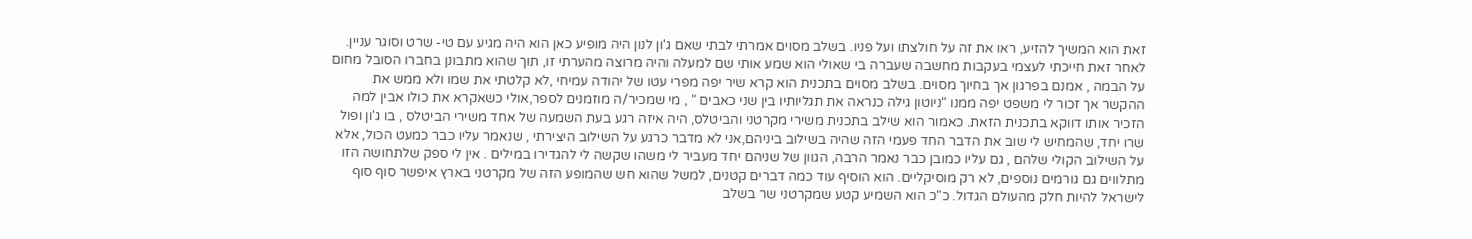זאת הוא המשיך להזיע, ראו את זה על חולצתו ועל פניו. בשלב מסוים אמרתי לבתי שאם ג'ון לנון היה מופיע כאן הוא היה מגיע עם טי- שרט וסוגר עניין. לאחר זאת חייכתי לעצמי בעקבות מחשבה שעברה בי שאולי הוא שמע אותי שם למעלה והיה מרוצה מהערתי זו, תוך שהוא מתבונן בחברו הסובל מחום על הבמה , אמנם בפרגון אך בחיוך מסוים. בשלב מסוים בתכנית הוא קרא שיר יפה מפרי עטו של יהודה עמיחי ,לא קלטתי את שמו ולא ממש את ההקשר אך זכור לי משפט יפה ממנו "ניוטון גילה כנראה את תגליותיו בין שני כאבים " , מי שמכיר/ה מוזמנים לספר,אולי כשאקרא את כולו אבין למה הזכיר אותו דווקא בתכנית הזאת. כאמור הוא שילב בתכנית משירי מקרטני והביטלס, היה איזה רגע בעת השמעה של אחד משירי הביטלס , בו ג'ון ופול שרו יחד, שהמחיש לי שוב את הדבר החד פעמי הזה שהיה בשילוב ביניהם,אני לא מדבר כרגע על השילוב היצירתי , שנאמר עליו כבר כמעט הכול, אלא על השילוב הקולי שלהם , גם עליו כמובן כבר נאמר הרבה, הגוון של שניהם יחד מעביר לי משהו שקשה לי להגדירו במילים . אין לי ספק שלתחושה הזו מתלווים גם גורמים נוספים, לא רק מוסיקליים. הוא הוסיף עוד כמה דברים קטנים, למשל שהוא חש שהמופע הזה של מקרטני בארץ איפשר סוף סוף לישראל להיות חלק מהעולם הגדול. כ"כ הוא השמיע קטע שמקרטני שר בשלב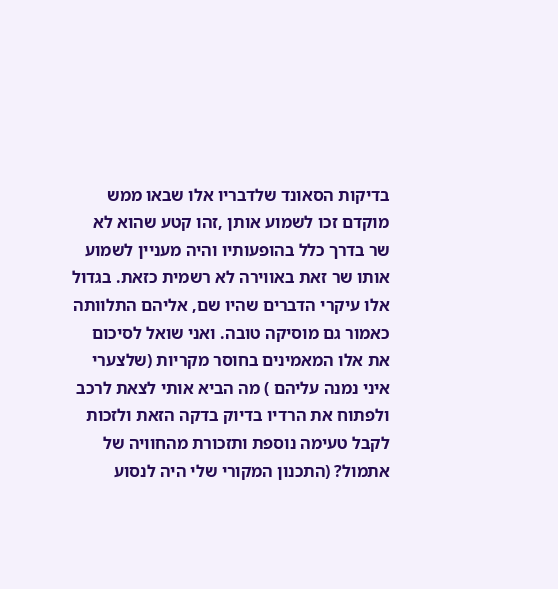בדיקות הסאונד שלדבריו אלו שבאו ממש מוקדם זכו לשמוע אותן ,זהו קטע שהוא לא שר בדרך כלל בהופעותיו והיה מעניין לשמוע אותו שר זאת באווירה לא רשמית כזאת. בגדול אלו עיקרי הדברים שהיו שם, אליהם התלוותה כאמור גם מוסיקה טובה. ואני שואל לסיכום את אלו המאמינים בחוסר מקריות (שלצערי איני נמנה עליהם ) מה הביא אותי לצאת לרכב ולפתוח את הרדיו בדיוק בדקה הזאת ולזכות לקבל טעימה נוספת ותזכורת מהחוויה של אתמול? (התכנון המקורי שלי היה לנסוע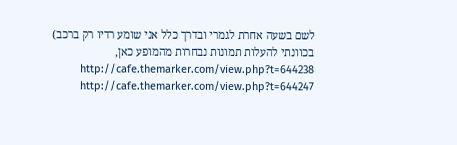לשם בשעה אחרת לגמרי ובדרך כלל אני שומע רדיו רק ברכב) בכוונתי להעלות תמונות נבחרות מהמופע כאן, http://cafe.themarker.com/view.php?t=644238 http://cafe.themarker.com/view.php?t=644247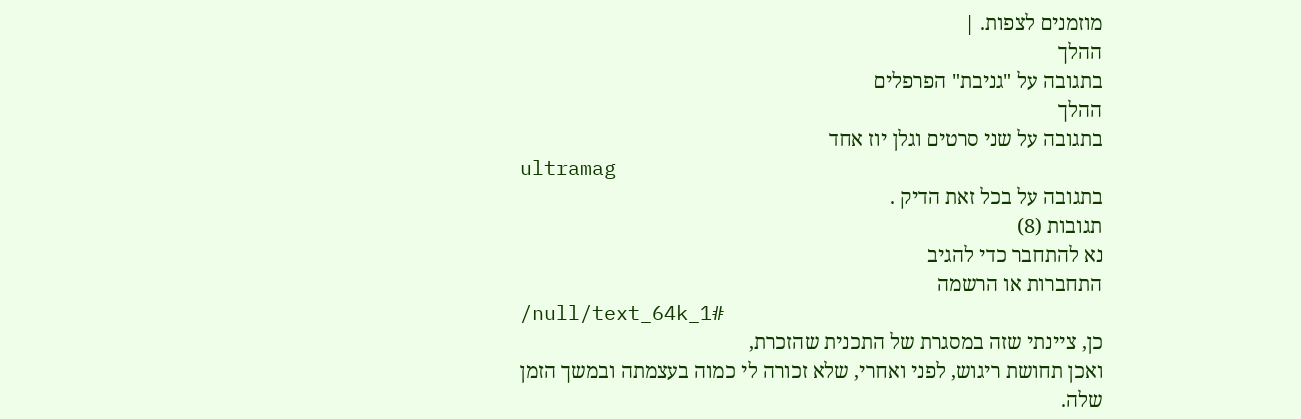מוזמנים לצפות. |
ההלך
בתגובה על "גניבת" הפרפלים
ההלך
בתגובה על שני סרטים וגלן יוז אחד
ultramag
בתגובה על בכל זאת הדיק .
תגובות (8)
נא להתחבר כדי להגיב
התחברות או הרשמה
/null/text_64k_1#
כן, ציינתי שזה במסגרת של התכנית שהזכרת,
ואכן תחושת ריגוש, לפני ואחרי, שלא זכורה לי כמוה בעצמתה ובמשך הזמן שלה.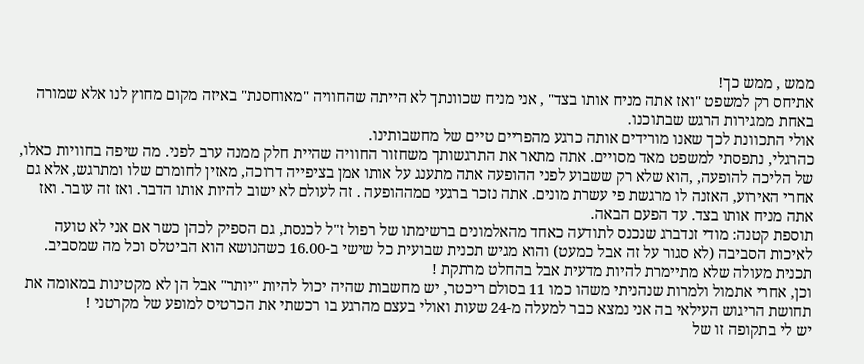ממש , ממש כך!
אתיחס רק למשפט "ואז אתה מניח אותו בצד" , אני מניח שכוונתך לא הייתה שהחוויה "מאוחסנת" באיזה מקום מחוץ לנו אלא שמורה באחת ממגירות הרגש שבתוכנו.
אולי התכוונת לכך שאנו מורידים אותה כרגע מהפריים טיים של מחשבותינו.
כהרגלי, נתפסתי למשפט מאד מסויים. אתה מתאר את התרגשותך משחזור החוויה שהיית חלק ממנה ערב לפני. מה שיפה בחוויות כאלו, של הליכה להופעה, ,הוא שלא רק ששבוע לפני ההופעה אתה מתענג על אותו אמן בציפייה דרוכה, מאזין לחומרם שלו ומתרגש, אלא גם אחרי האירוע, האזנה לו מרגשת פי עשרת מונים. אתה נזכר ברגעי םמההופעה . זה לעולם לא ישוב להיות אותו הדבר. ואז זה עובר. ואז אתה מניח אותו בצד. עד הפעם הבאה.
תוספת קטנה: מודי זנדברג שנכנס לתודעה כאחד מהאלמונים ברשימתו של רפול ז"ל לכנסת, גם הספיק לכהן כשר אם אני לא טועה לאיכות הסביבה (לא סגור על זה אבל כמעט) והוא מגיש תכנית שבועית כל שישי ב-16.00 כשהנושא הוא הביטלס וכל מה שמסביב.
תכנית מעולה שלא מתיימרת להיות מדעית אבל בהחלט מרתקת !
וכן, אחרי אתמול ולמרות שנהניתי משהו כמו 11 בסולם ריכטר, יש מחשבות שהיה יכול להיות "יותר" אבל הן לא מקטינות במאומה את תחושת הריגוש העילאי בה אני נמצא כבר למעלה מ-24 שעות ואולי בעצם מהרגע בו רכשתי את הכרטיס למופע של מקרטני !
יש לי בתקופה זו של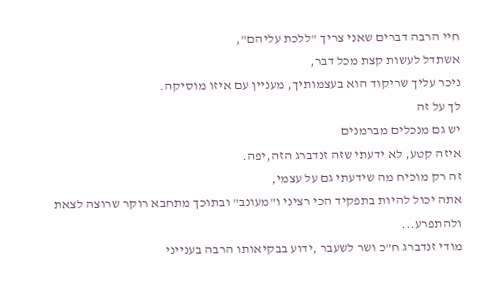חיי הרבה דברים שאני צריך "ללכת עליהם",
אשתדל לעשות קצת מכל דבר,
ניכר עליך שריקוד הוא בעצמותיך, מעניין עם איזו מוסיקה.
לך על זה
יש גם מנכלים מברמנים
איזה קטע, לא ידעתי שזה זנדברג הזה,יפה.
זה רק מוכיח מה שידעתי גם על עצמי,
אתה יכול להיות בתפקיד הכי רציני ו"מעונב" ובתוכך מתחבא רוקר שרוצה לצאת ולהתפרע...
מודי זנדברג ח"כ ושר לשעבר ,ידוע בבקיאותו הרבה בענייני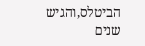הביטלס,והגיש שנים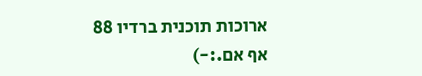ארוכות תוכנית ברדיו 88 אף אם.:-)